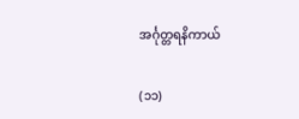အင်္ဂုတ္တရနိကာယ်

(၁၁)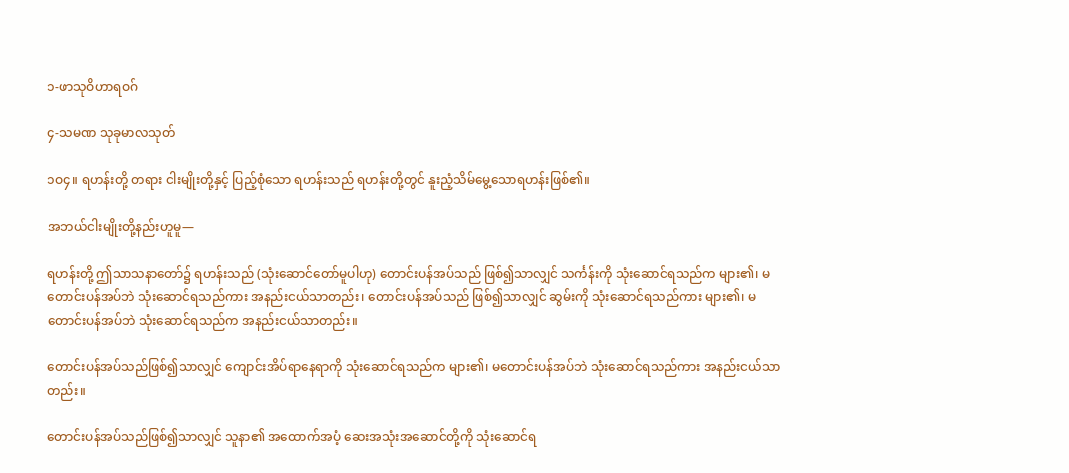၁-ဖာသုဝိဟာရဝဂ်

၄-သမဏ သုခုမာလသုတ်

၁ဝ၄။ ရဟန်းတို့ တရား ငါးမျိုးတို့နှင့် ပြည့်စုံသော ရဟန်းသည် ရဟန်းတို့တွင် နူးညံ့သိမ်မွေ့သောရဟန်းဖြစ်၏။

အဘယ်ငါးမျိုးတို့နည်းဟူမူ—

ရဟန်းတို့ ဤသာသနာတော်၌ ရဟန်းသည် (သုံးဆောင်တော်မူပါဟု) တောင်းပန်အပ်သည် ဖြစ်၍သာလျှင် သင်္ကန်းကို သုံးဆောင်ရသည်က များ၏၊ မတောင်းပန်အပ်ဘဲ သုံးဆောင်ရသည်ကား အနည်းငယ်သာတည်း၊ တောင်းပန်အပ်သည် ဖြစ်၍သာလျှင် ဆွမ်းကို သုံးဆောင်ရသည်ကား များ၏၊ မတောင်းပန်အပ်ဘဲ သုံးဆောင်ရသည်က အနည်းငယ်သာတည်း။

တောင်းပန်အပ်သည်ဖြစ်၍သာလျှင် ကျောင်းအိပ်ရာနေရာကို သုံးဆောင်ရသည်က များ၏၊ မတောင်းပန်အပ်ဘဲ သုံးဆောင်ရသည်ကား အနည်းငယ်သာတည်း။

တောင်းပန်အပ်သည်ဖြစ်၍သာလျှင် သူနာ၏ အထောက်အပံ့ ဆေးအသုံးအဆောင်တို့ကို သုံးဆောင်ရ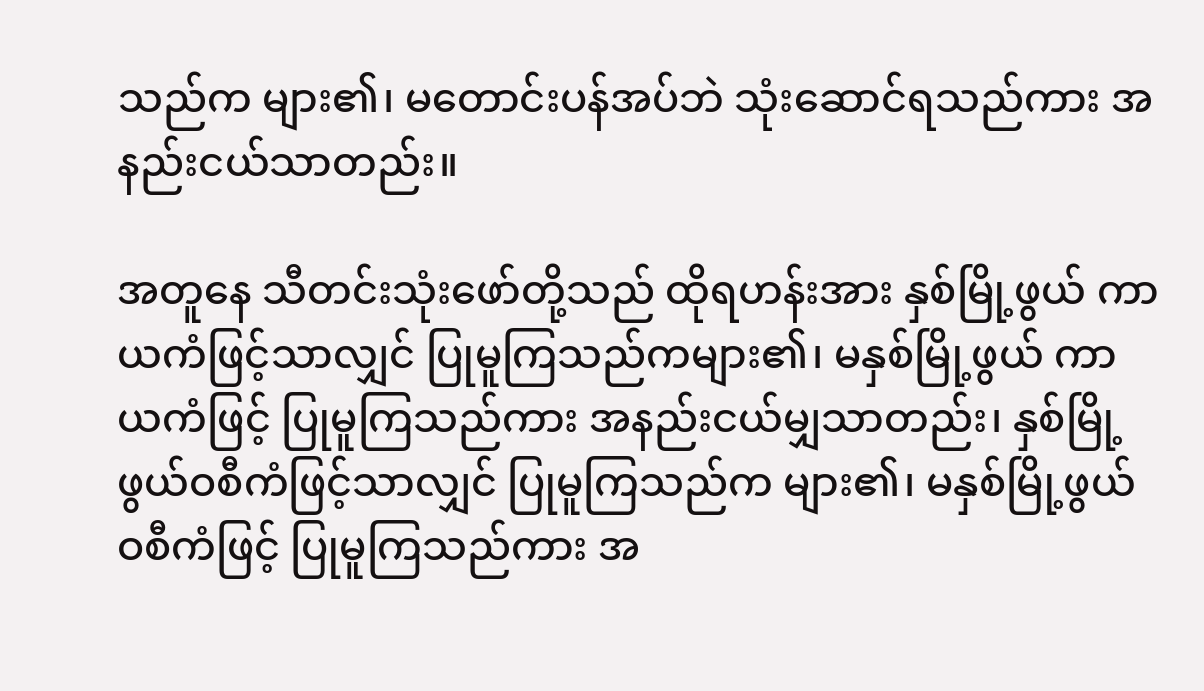သည်က များ၏၊ မတောင်းပန်အပ်ဘဲ သုံးဆောင်ရသည်ကား အနည်းငယ်သာတည်း။

အတူနေ သီတင်းသုံးဖော်တို့သည် ထိုရဟန်းအား နှစ်မြို့ဖွယ် ကာယကံဖြင့်သာလျှင် ပြုမူကြသည်ကများ၏၊ မနှစ်မြို့ဖွယ် ကာယကံဖြင့် ပြုမူကြသည်ကား အနည်းငယ်မျှသာတည်း၊ နှစ်မြို့ဖွယ်ဝစီကံဖြင့်သာလျှင် ပြုမူကြသည်က များ၏၊ မနှစ်မြို့ဖွယ် ဝစီကံဖြင့် ပြုမူကြသည်ကား အ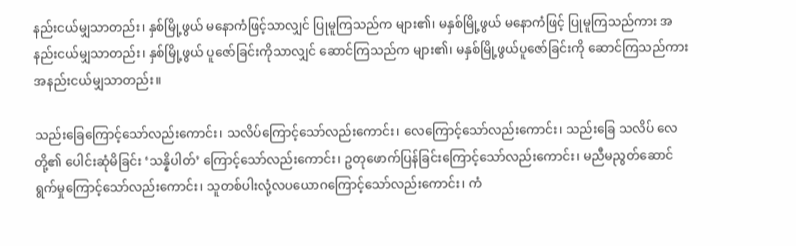နည်းငယ်မျှသာတည်း၊ နှစ်မြို့ဖွယ် မနောကံဖြင့်သာလျှင် ပြုမူကြသည်က များ၏၊ မနှစ်မြို့ဖွယ် မနောကံဖြင့် ပြုမူကြသည်ကား အနည်းငယ်မျှသာတည်း၊ နှစ်မြို့ဖွယ် ပူဇော်ခြင်းကိုသာလျှင် ဆောင်ကြသည်က များ၏၊ မနှစ်မြို့ဖွယ်ပူဇော်ခြင်းကို ဆောင်ကြသည်ကား အနည်းငယ်မျှသာတည်း။

သည်းခြေကြောင့်သော်လည်းကောင်း၊ သလိပ်ကြောင့်သော်လည်းကောင်း၊ လေကြောင့်သော်လည်းကောင်း၊ သည်းခြေ သလိပ် လေတို့၏ ပေါင်းဆုံမိခြင်း ‘သန္နိပါတ်’ ကြောင့်သော်လည်းကောင်း၊ ဥတုဖောက်ပြန်ခြင်းကြောင့်သော်လည်းကောင်း၊ မညီမညွတ်ဆောင်ရွက်မှုကြောင့်သော်လည်းကောင်း၊ သူတစ်ပါးလုံ့လပယောဂကြောင့်သော်လည်းကောင်း၊ ကံ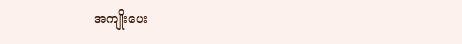အကျိုးပေး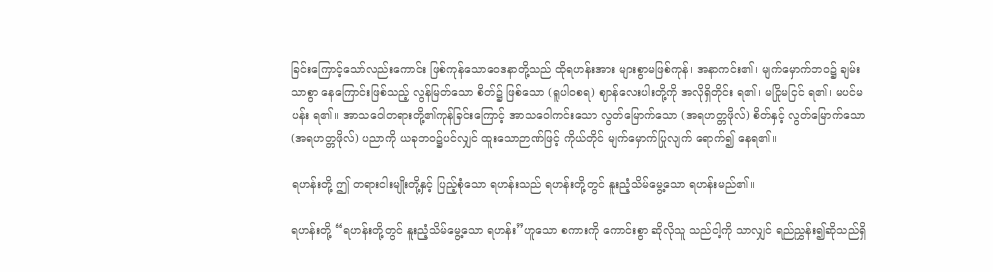ခြင်းကြောင့်သော်လည်းကောင်း ဖြစ်ကုန်သောဝေဒနာတို့သည် ထိုရဟန်းအား များစွာမဖြစ်ကုန်၊ အနာကင်း၏၊ မျက်မှောက်ဘဝ၌ ချမ်းသာစွာ နေကြောင်းဖြစ်သည့် လွန်မြတ်သော စိတ်၌ ဖြစ်သော (ရူပါဝစရ) ဈာန်လေးပါးတို့ကို အလိုရှိတိုင်း ရ၏၊ မငြိုမငြင် ရ၏၊ မပင်မပန်း ရ၏။ အာသဝေါတရားတို့၏ကုန်ခြင်းကြောင့် အာသဝေါကင်းသော လွတ်မြောက်သော (အရဟတ္တဖိုလ်) စိတ်နှင့် လွတ်မြောက်သော (အရဟတ္တဖိုလ်) ပညာကို ယခုဘဝ၌ပင်လျှင် ထူးသောဉာဏ်ဖြင့် ကိုယ်တိုင် မျက်မှောက်ပြုလျက် ရောက်၍ နေရ၏။

ရဟန်းတို့ ဤ တရားငါးမျိုးတို့နှင့် ပြည့်စုံသော ရဟန်းသည် ရဟန်းတို့တွင် နူးညံ့သိမ်မွေ့သော ရဟန်းမည်၏။

ရဟန်းတို့ “ရဟန်းတို့တွင် နူးညံ့သိမ်မွေ့သော ရဟန်း”ဟူသော စကားကို ကောင်းစွာ ဆိုလိုသူ သည်ငါ့ကို သာလျှင် ရည်ညွှန်း၍ဆိုသည်ရှိ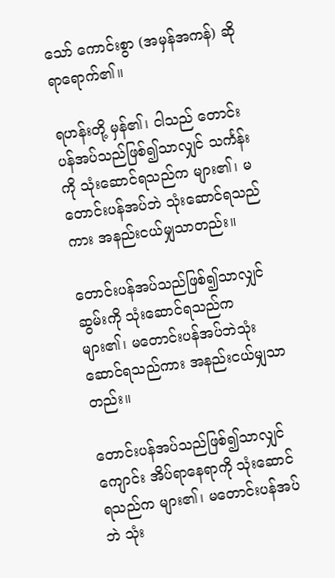သော် ကောင်းစွာ (အမှန်အကန်) ဆိုရာရောက်၏။

ရဟန်းတို့ မှန်၏၊ ငါသည် တောင်းပန်အပ်သည်ဖြစ်၍သာလျှင် သင်္ကန်းကို သုံးဆောင်ရသည်က များ၏၊ မတောင်းပန်အပ်ဘဲ သုံးဆောင်ရသည်ကား အနည်းငယ်မျှသာတည်း။

တောင်းပန်အပ်သည်ဖြစ်၍သာလျှင် ဆွမ်းကို သုံးဆောင်ရသည်က များ၏၊ မတောင်းပန်အပ်ဘဲသုံးဆောင်ရသည်ကား အနည်းငယ်မျှသာတည်း။

တောင်းပန်အပ်သည်ဖြစ်၍သာလျှင် ကျောင်း အိပ်ရာနေရာကို သုံးဆောင်ရသည်က များ၏၊ မတောင်းပန်အပ်ဘဲ သုံး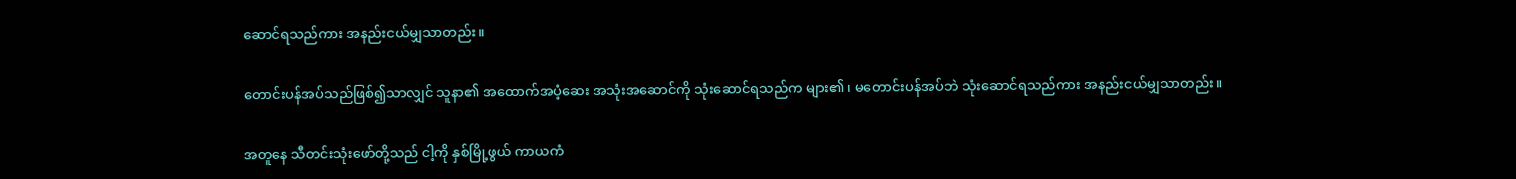ဆောင်ရသည်ကား အနည်းငယ်မျှသာတည်း။

တောင်းပန်အပ်သည်ဖြစ်၍သာလျှင် သူနာ၏ အထောက်အပံ့ဆေး အသုံးအဆောင်ကို သုံးဆောင်ရသည်က များ၏၊ မတောင်းပန်အပ်ဘဲ သုံးဆောင်ရသည်ကား အနည်းငယ်မျှသာတည်း။

အတူနေ သီတင်းသုံးဖော်တို့သည် ငါ့ကို နှစ်မြို့ဖွယ် ကာယကံ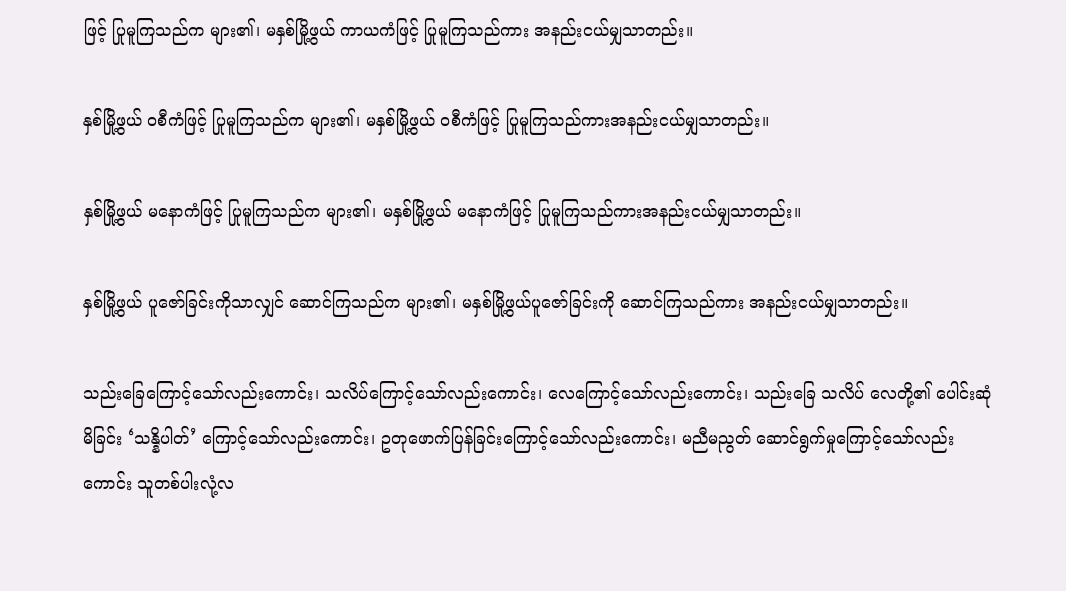ဖြင့် ပြုမူကြသည်က များ၏၊ မနှစ်မြို့ဖွယ် ကာယကံဖြင့် ပြုမူကြသည်ကား အနည်းငယ်မျှသာတည်း။

နှစ်မြို့ဖွယ် ဝစီကံဖြင့် ပြုမူကြသည်က များ၏၊ မနှစ်မြို့ဖွယ် ဝစီကံဖြင့် ပြုမူကြသည်ကားအနည်းငယ်မျှသာတည်း။

နှစ်မြို့ဖွယ် မနောကံဖြင့် ပြုမူကြသည်က များ၏၊ မနှစ်မြို့ဖွယ် မနောကံဖြင့် ပြုမူကြသည်ကားအနည်းငယ်မျှသာတည်း။

နှစ်မြို့ဖွယ် ပူဇော်ခြင်းကိုသာလျှင် ဆောင်ကြသည်က များ၏၊ မနှစ်မြို့ဖွယ်ပူဇော်ခြင်းကို ဆောင်ကြသည်ကား အနည်းငယ်မျှသာတည်း။

သည်းခြေကြောင့်သော်လည်းကောင်း၊ သလိပ်ကြောင့်သော်လည်းကောင်း၊ လေကြောင့်သော်လည်းကောင်း၊ သည်းခြေ သလိပ် လေတို့၏ ပေါင်းဆုံမိခြင်း ‘သန္နိပါတ်’ ကြောင့်သော်လည်းကောင်း၊ ဥတုဖောက်ပြန်ခြင်းကြောင့်သော်လည်းကောင်း၊ မညီမညွတ် ဆောင်ရွက်မှုကြောင့်သော်လည်းကောင်း သူတစ်ပါးလုံ့လ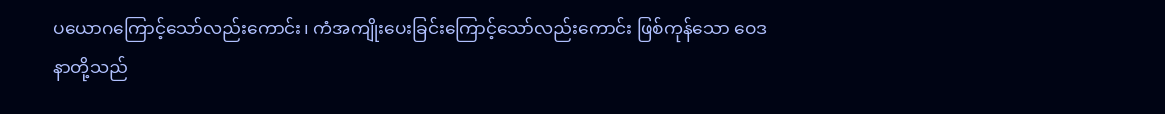ပယောဂကြောင့်သော်လည်းကောင်း၊ ကံအကျိုးပေးခြင်းကြောင့်သော်လည်းကောင်း ဖြစ်ကုန်သော ဝေဒနာတို့သည်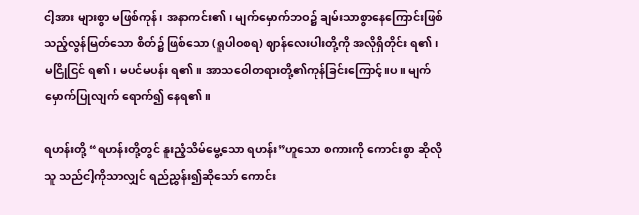ငါ့အား များစွာ မဖြစ်ကုန်၊ အနာကင်း၏၊ မျက်မှောက်ဘဝ၌ ချမ်းသာစွာနေကြောင်းဖြစ်သည့်လွန်မြတ်သော စိတ်၌ ဖြစ်သော (ရူပါဝစရ) ဈာန်လေးပါးတို့ကို အလိုရှိတိုင်း ရ၏၊ မငြိုငြင် ရ၏၊ မပင်မပန်း ရ၏။ အာသဝေါတရားတို့၏ကုန်ခြင်းကြောင့်။ပ။ မျက်မှောက်ပြုလျက် ရောက်၍ နေရ၏။

ရဟန်းတို့ “ရဟန်းတို့တွင် နူးညံ့သိမ်မွေ့သော ရဟန်း”ဟူသော စကားကို ကောင်းစွာ ဆိုလိုသူ သည်ငါ့ကိုသာလျှင် ရည်ညွှန်း၍ဆိုသော် ကောင်း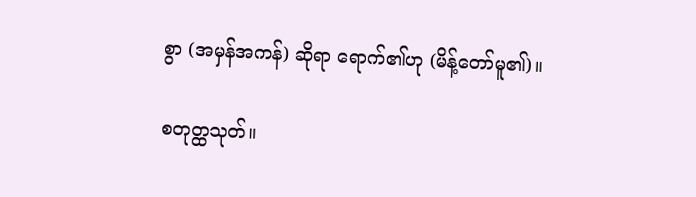စွာ (အမှန်အကန်) ဆိုရာ ရောက်၏ဟု (မိန့်တော်မူ၏)။

စတုတ္ထသုတ်။